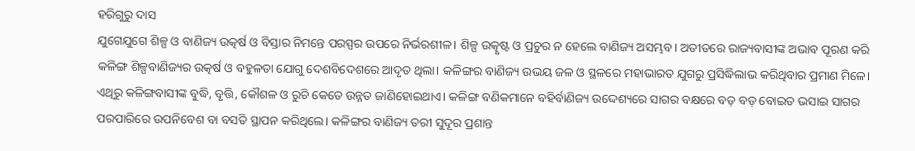ହରିଗୁରୁ ଦାସ
ଯୁଗେଯୁଗେ ଶିଳ୍ପ ଓ ବାଣିଜ୍ୟ ଉତ୍କର୍ଷ ଓ ବିସ୍ତାର ନିମନ୍ତେ ପରସ୍ପର ଉପରେ ନିର୍ଭରଶୀଳ। ଶିଳ୍ପ ଉତ୍କୃଷ୍ଟ ଓ ପ୍ରଚୁର ନ ହେଲେ ବାଣିଜ୍ୟ ଅସମ୍ଭବ। ଅତୀତରେ ରାଜ୍ୟବାସୀଙ୍କ ଅଭାବ ପୂରଣ କରି କଳିଙ୍ଗ ଶିଳ୍ପବାଣିଜ୍ୟର ଉତ୍କର୍ଷ ଓ ବହୁଳତା ଯୋଗୁ ଦେଶବିଦେଶରେ ଆଦୃତ ଥିଲା। କଳିଙ୍ଗର ବାଣିଜ୍ୟ ଉଭୟ ଜଳ ଓ ସ୍ଥଳରେ ମହାଭାରତ ଯୁଗରୁ ପ୍ରସିଦ୍ଧିଲାଭ କରିଥିବାର ପ୍ରମାଣ ମିଳେ। ଏଥିରୁ କଳିଙ୍ଗବାସୀଙ୍କ ବୁଦ୍ଧି, ବୃତ୍ତି, କୌଶଳ ଓ ରୁଚି କେତେ ଉନ୍ନତ ଜାଣିହୋଇଥାଏ। କଳିଙ୍ଗ ବଣିକମାନେ ବହିର୍ବାଣିଜ୍ୟ ଉଦ୍ଦେଶ୍ୟରେ ସାଗର ବକ୍ଷରେ ବଡ଼ ବଡ଼ ବୋଇତ ଭସାଇ ସାଗର ପରପାରିରେ ଉପନିବେଶ ବା ବସତି ସ୍ଥାପନ କରିଥିଲେ। କଳିଙ୍ଗର ବାଣିଜ୍ୟ ତରୀ ସୁଦୂର ପ୍ରଶାନ୍ତ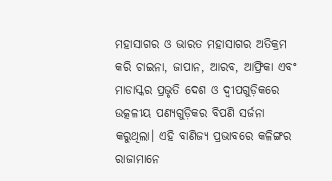ମହାସାଗର ଓ ଭାରତ ମହାସାଗର ଅତିକ୍ରମ କରି ଚାଇନା, ଜାପାନ, ଆରବ, ଆଫ୍ରିକା ଏବଂ ମାଡାସ୍କର ପ୍ରଭୃତି ଦେଶ ଓ ଦ୍ୱୀପଗୁଡ଼ିକରେ ଉତ୍କଳୀୟ ପଣ୍ୟଗୁଡ଼ିକର ବିପଣି ସର୍ଜନା କରୁଥିଲା। ଏହି ବାଣିଜ୍ୟ ପ୍ରଭାବରେ କଳିଙ୍ଗର ରାଜାମାନେ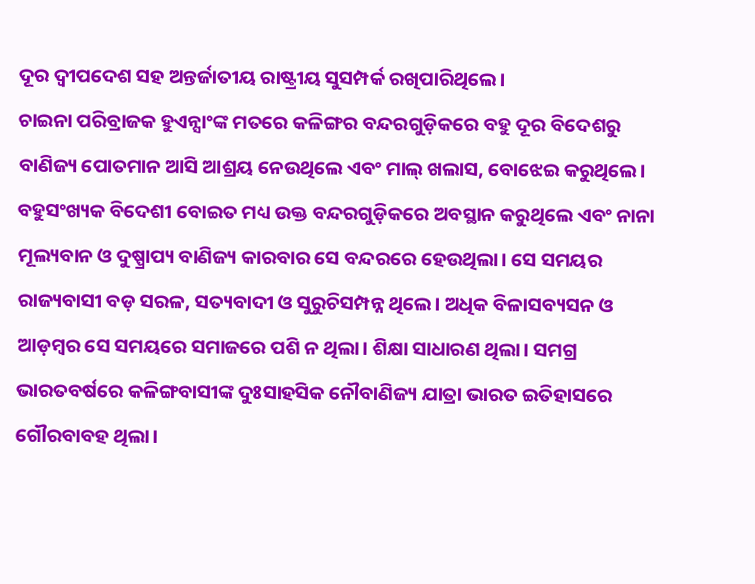ଦୂର ଦ୍ୱୀପଦେଶ ସହ ଅନ୍ତର୍ଜାତୀୟ ରାଷ୍ଟ୍ରୀୟ ସୁସମ୍ପର୍କ ରଖିପାରିଥିଲେ।
ଚାଇନା ପରିବ୍ରାଜକ ହୁଏନ୍ସାଂଙ୍କ ମତରେ କଳିଙ୍ଗର ବନ୍ଦରଗୁଡ଼ିକରେ ବହୁ ଦୂର ବିଦେଶରୁ ବାଣିଜ୍ୟ ପୋତମାନ ଆସି ଆଶ୍ରୟ ନେଉଥିଲେ ଏବଂ ମାଲ୍ ଖଲାସ, ବୋଝେଇ କରୁଥିଲେ। ବହୁସଂଖ୍ୟକ ବିଦେଶୀ ବୋଇତ ମଧ୍ୟ ଉକ୍ତ ବନ୍ଦରଗୁଡ଼ିକରେ ଅବସ୍ଥାନ କରୁଥିଲେ ଏବଂ ନାନା ମୂଲ୍ୟବାନ ଓ ଦୁଷ୍ପ୍ରାପ୍ୟ ବାଣିଜ୍ୟ କାରବାର ସେ ବନ୍ଦରରେ ହେଉଥିଲା। ସେ ସମୟର ରାଜ୍ୟବାସୀ ବଡ଼ ସରଳ, ସତ୍ୟବାଦୀ ଓ ସୁରୁଚିସମ୍ପନ୍ନ ଥିଲେ। ଅଧିକ ବିଳାସବ୍ୟସନ ଓ ଆଡ଼ମ୍ବର ସେ ସମୟରେ ସମାଜରେ ପଶି ନ ଥିଲା। ଶିକ୍ଷା ସାଧାରଣ ଥିଲା। ସମଗ୍ର ଭାରତବର୍ଷରେ କଳିଙ୍ଗବାସୀଙ୍କ ଦୁଃସାହସିକ ନୌବାଣିଜ୍ୟ ଯାତ୍ରା ଭାରତ ଇତିହାସରେ ଗୌରବାବହ ଥିଲା।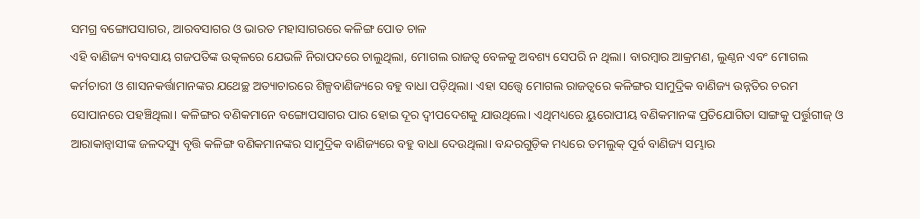ସମଗ୍ର ବଙ୍ଗୋପସାଗର, ଆରବସାଗର ଓ ଭାରତ ମହାସାଗରରେ କଳିଙ୍ଗ ପୋତ ଚାଳ
ଏହି ବାଣିଜ୍ୟ ବ୍ୟବସାୟ ଗଜପତିଙ୍କ ଉତ୍କଳରେ ଯେଭଳି ନିରାପଦରେ ଚାଲୁଥିଲା, ମୋଗଲ ରାଜତ୍ୱ ବେଳକୁ ଅବଶ୍ୟ ସେପରି ନ ଥିଲା। ବାରମ୍ବାର ଆକ୍ରମଣ, ଲୁଣ୍ଠନ ଏବଂ ମୋଗଲ କର୍ମଚାରୀ ଓ ଶାସନକର୍ତ୍ତାମାନଙ୍କର ଯଥେଚ୍ଛ ଅତ୍ୟାଚାରରେ ଶିଳ୍ପବାଣିଜ୍ୟରେ ବହୁ ବାଧା ପଡ଼ିଥିଲା। ଏହା ସତ୍ତ୍ୱେ ମୋଗଲ ରାଜତ୍ୱରେ କଳିଙ୍ଗର ସାମୁଦ୍ରିକ ବାଣିଜ୍ୟ ଉନ୍ନତିର ଚରମ ସୋପାନରେ ପହଞ୍ଚିଥିଲା। କଳିଙ୍ଗର ବଣିକମାନେ ବଙ୍ଗୋପସାଗର ପାର ହୋଇ ଦୂର ଦ୍ୱୀପଦେଶକୁ ଯାଉଥିଲେ। ଏଥିମଧ୍ୟରେ ୟୁରୋପୀୟ ବଣିକମାନଙ୍କ ପ୍ରତିଯୋଗିତା ସାଙ୍ଗକୁ ପର୍ତ୍ତୁଗୀଜ୍ ଓ ଆରାକାନ୍ବାସୀଙ୍କ ଜଳଦସ୍ୟୁ ବୃତ୍ତି କଳିଙ୍ଗ ବଣିକମାନଙ୍କର ସାମୁଦ୍ରିକ ବାଣିଜ୍ୟରେ ବହୁ ବାଧା ଦେଉଥିଲା। ବନ୍ଦରଗୁଡ଼ିକ ମଧ୍ୟରେ ତମଲୁକ୍ ପୂର୍ବ ବାଣିଜ୍ୟ ସମ୍ଭାର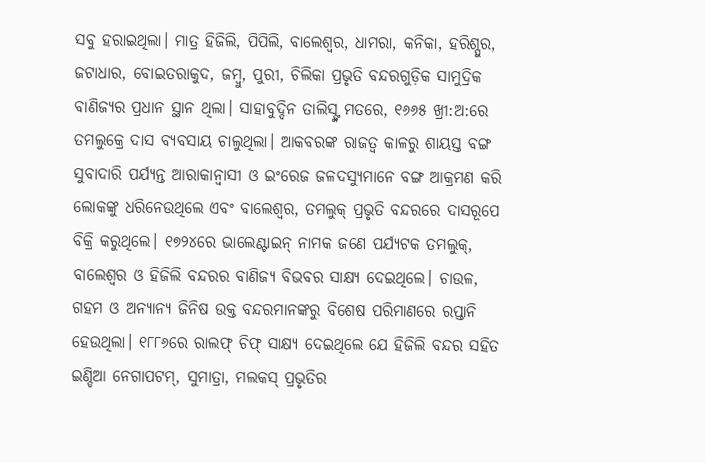ସବୁ ହରାଇଥିଲା। ମାତ୍ର ହିଜିଲି, ପିପିଲି, ବାଲେଶ୍ୱର, ଧାମରା, କନିକା, ହରିଶ୍ପୁର, ଜଟାଧାର, ବୋଇତରାକୁଦ, ଜମ୍ବୁ, ପୁରୀ, ଚିଲିକା ପ୍ରଭୃତି ବନ୍ଦରଗୁଡ଼ିକ ସାମୁଦ୍ରିକ ବାଣିଜ୍ୟର ପ୍ରଧାନ ସ୍ଥାନ ଥିଲା। ସାହାବୁଦ୍ଦିନ ତାଲିସ୍ଙ୍କ ମତରେ, ୧୬୬୫ ଖ୍ରୀ:ଅ:ରେ ତମଲୁକ୍ରେ ଦାସ ବ୍ୟବସାୟ ଚାଲୁଥିଲା। ଆକବରଙ୍କ ରାଜତ୍ୱ କାଳରୁ ଶାୟସ୍ତ ବଙ୍ଗ ସୁବାଦାରି ପର୍ଯ୍ୟନ୍ତ ଆରାକାନ୍ବାସୀ ଓ ଇଂରେଜ ଜଳଦସ୍ୟୁମାନେ ବଙ୍ଗ ଆକ୍ରମଣ କରି ଲୋକଙ୍କୁ ଧରିନେଉଥିଲେ ଏବଂ ବାଲେଶ୍ୱର, ତମଲୁକ୍ ପ୍ରଭୃତି ବନ୍ଦରରେ ଦାସରୂପେ ବିକ୍ରି କରୁଥିଲେ। ୧୭୨୪ରେ ଭାଲେଣ୍ଟାଇନ୍ ନାମକ ଜଣେ ପର୍ଯ୍ୟଟକ ତମଲୁକ୍, ବାଲେଶ୍ୱର ଓ ହିଜିଲି ବନ୍ଦରର ବାଣିଜ୍ୟ ବିଭବର ସାକ୍ଷ୍ୟ ଦେଇଥିଲେ। ଚାଉଳ, ଗହମ ଓ ଅନ୍ୟାନ୍ୟ ଜିନିଷ ଉକ୍ତ ବନ୍ଦରମାନଙ୍କରୁ ବିଶେଷ ପରିମାଣରେ ରପ୍ତାନି ହେଉଥିଲା। ୧୮୮୬ରେ ରାଲଫ୍ ଚିଫ୍ ସାକ୍ଷ୍ୟ ଦେଇଥିଲେ ଯେ ହିଜିଲି ବନ୍ଦର ସହିତ ଇଣ୍ଡିଆ ନେଗାପଟମ୍, ସୁମାତ୍ରା, ମଲକସ୍ ପ୍ରଭୃତିର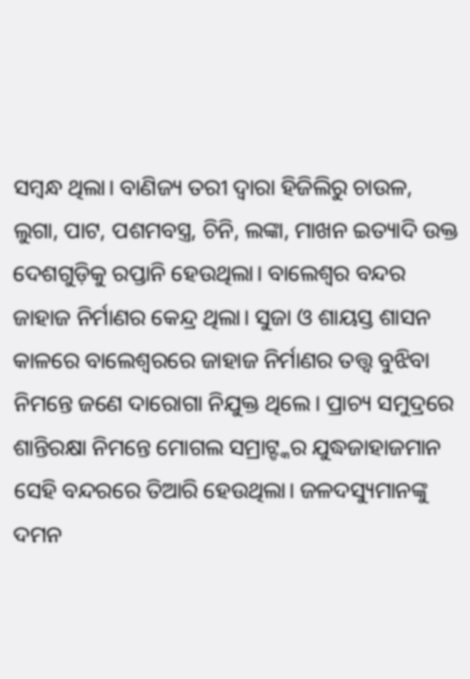ସମ୍ବନ୍ଧ ଥିଲା। ବାଣିଜ୍ୟ ତରୀ ଦ୍ୱାରା ହିଜିଲିରୁ ଚାଉଳ, ଲୁଗା, ପାଟ, ପଶମବସ୍ତ୍ର, ଚିନି, ଲଙ୍କା, ମାଖନ ଇତ୍ୟାଦି ଉକ୍ତ ଦେଶଗୁଡ଼ିକୁ ରପ୍ତାନି ହେଉଥିଲା। ବାଲେଶ୍ୱର ବନ୍ଦର ଜାହାଜ ନିର୍ମାଣର କେନ୍ଦ୍ର ଥିଲା। ସୁଜା ଓ ଶାୟସ୍ତ ଶାସନ କାଳରେ ବାଲେଶ୍ୱରରେ ଜାହାଜ ନିର୍ମାଣର ତତ୍ତ୍ୱ ବୁଝିବା ନିମନ୍ତେ ଜଣେ ଦାରୋଗା ନିଯୁକ୍ତ ଥିଲେ। ପ୍ରାଚ୍ୟ ସମୁଦ୍ରରେ ଶାନ୍ତିରକ୍ଷା ନିମନ୍ତେ ମୋଗଲ ସମ୍ରାଟ୍ଙ୍କର ଯୁଦ୍ଧଜାହାଜମାନ ସେହି ବନ୍ଦରରେ ତିଆରି ହେଉଥିଲା। ଜଳଦସ୍ୟୁମାନଙ୍କୁ ଦମନ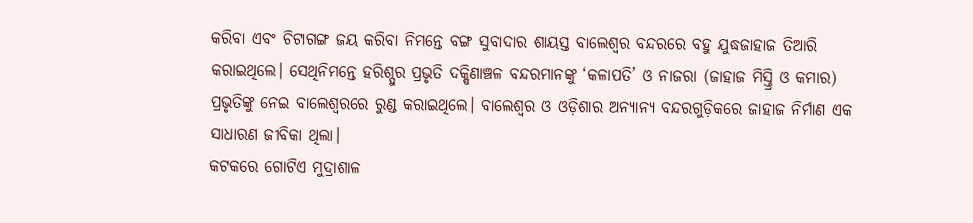କରିବା ଏବଂ ଚିଟାଗଙ୍ଗ ଜୟ କରିବା ନିମନ୍ତେ ବଙ୍ଗ ସୁବାଦାର ଶାୟସ୍ତ ବାଲେଶ୍ୱର ବନ୍ଦରରେ ବହୁ ଯୁଦ୍ଧଜାହାଜ ତିଆରି କରାଇଥିଲେ। ସେଥିନିମନ୍ତେ ହରିଶ୍ପୁର ପ୍ରଭୃତି ଦକ୍ଷିଣାଞ୍ଚଳ ବନ୍ଦରମାନଙ୍କୁ ‘କଳାପତି’ ଓ ନାଜରା (ଜାହାଜ ମିସ୍ତ୍ରି ଓ କମାର) ପ୍ରଭୃତିଙ୍କୁ ନେଇ ବାଲେଶ୍ୱରରେ ରୁଣ୍ଡ କରାଇଥିଲେ। ବାଲେଶ୍ୱର ଓ ଓଡ଼ିଶାର ଅନ୍ୟାନ୍ୟ ବନ୍ଦରଗୁଡ଼ିକରେ ଜାହାଜ ନିର୍ମାଣ ଏକ ସାଧାରଣ ଜୀବିକା ଥିଲା।
କଟକରେ ଗୋଟିଏ ମୁଦ୍ରାଶାଳ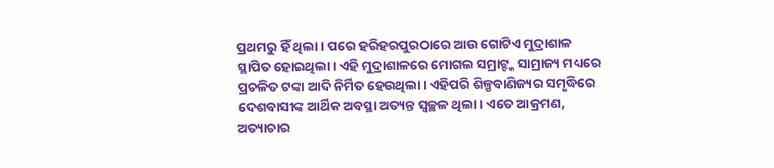ପ୍ରଥମରୁ ହିଁ ଥିଲା। ପରେ ହରିହରପୁରଠାରେ ଆଉ ଗୋଟିଏ ମୁଦ୍ରାଶାଳ ସ୍ଥାପିତ ହୋଇଥିଲା। ଏହି ମୁଦ୍ରାଶାଳରେ ମୋଗଲ ସମ୍ରାଟ୍ଙ୍କ ସାମ୍ରାଜ୍ୟ ମଧ୍ୟରେ ପ୍ରଚଳିତ ଟଙ୍କା ଆଦି ନିର୍ମିତ ହେଉଥିଲା। ଏହିପରି ଶିଳ୍ପବାଣିଜ୍ୟର ସମୃଦ୍ଧିରେ ଦେଶବାସୀଙ୍କ ଆର୍ଥିକ ଅବସ୍ଥା ଅତ୍ୟନ୍ତ ସ୍ବଚ୍ଛଳ ଥିଲା। ଏତେ ଆକ୍ରମଣ, ଅତ୍ୟାଚାର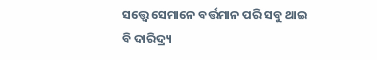ସତ୍ତ୍ୱେ ସେମାନେ ବର୍ତ୍ତମାନ ପରି ସବୁ ଥାଇ ବି ଦାରିଦ୍ର୍ୟ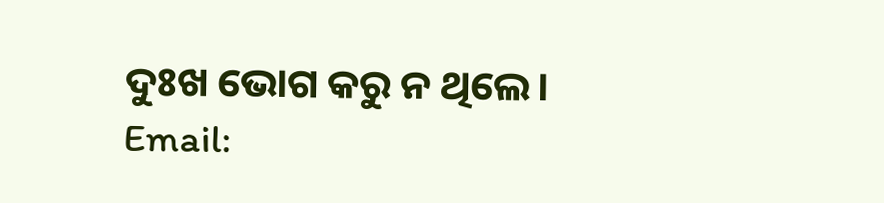ଦୁଃଖ ଭୋଗ କରୁ ନ ଥିଲେ।
Email: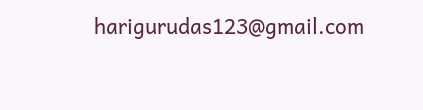harigurudas123@gmail.com